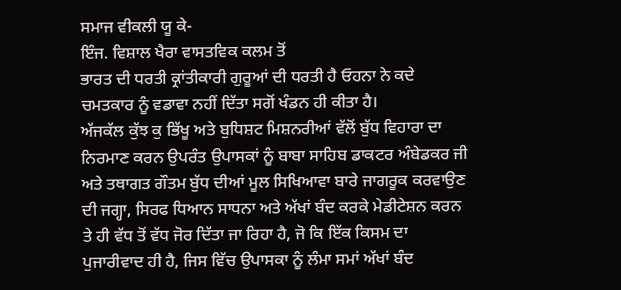ਸਮਾਜ ਵੀਕਲੀ ਯੂ ਕੇ-
ਇੰਜ. ਵਿਸ਼ਾਲ ਖੈਰਾ ਵਾਸਤਵਿਕ ਕਲਮ ਤੋਂ
ਭਾਰਤ ਦੀ ਧਰਤੀ ਕ੍ਰਾਂਤੀਕਾਰੀ ਗੁਰੂਆਂ ਦੀ ਧਰਤੀ ਹੈ ਓਹਨਾ ਨੇ ਕਦੇ ਚਮਤਕਾਰ ਨੂੰ ਵਡਾਵਾ ਨਹੀਂ ਦਿੱਤਾ ਸਗੋਂ ਖੰਡਨ ਹੀ ਕੀਤਾ ਹੈ।
ਅੱਜਕੱਲ ਕੁੱਝ ਕੁ ਭਿੱਖੂ ਅਤੇ ਬੁਧਿਸ਼ਟ ਮਿਸ਼ਨਰੀਆਂ ਵੱਲੋਂ ਬੁੱਧ ਵਿਹਾਰਾ ਦਾ ਨਿਰਮਾਣ ਕਰਨ ਉਪਰੰਤ ਉਪਾਸਕਾਂ ਨੂੰ ਬਾਬਾ ਸਾਹਿਬ ਡਾਕਟਰ ਅੰਬੇਡਕਰ ਜੀ ਅਤੇ ਤਥਾਗਤ ਗੌਤਮ ਬੁੱਧ ਦੀਆਂ ਮੂਲ ਸਿਖਿਆਵਾ ਬਾਰੇ ਜਾਗਰੂਕ ਕਰਵਾਉਣ ਦੀ ਜਗ੍ਹਾ, ਸਿਰਫ ਧਿਆਨ ਸਾਧਨਾ ਅਤੇ ਅੱਖਾਂ ਬੰਦ ਕਰਕੇ ਮੇਡੀਟੇਸ਼ਨ ਕਰਨ ਤੇ ਹੀ ਵੱਧ ਤੋਂ ਵੱਧ ਜੋਰ ਦਿੱਤਾ ਜਾ ਰਿਹਾ ਹੈ, ਜੋ ਕਿ ਇੱਕ ਕਿਸਮ ਦਾ ਪੁਜਾਰੀਵਾਦ ਹੀ ਹੈ, ਜਿਸ ਵਿੱਚ ਉਪਾਸਕਾ ਨੂੰ ਲੰਮਾ ਸਮਾਂ ਅੱਖਾਂ ਬੰਦ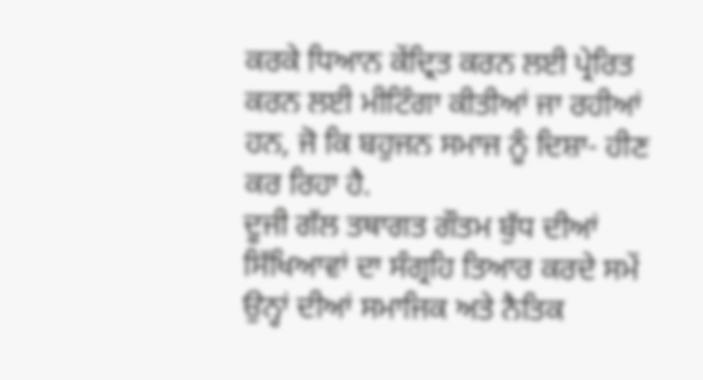ਕਰਕੇ ਧਿਆਨ ਕੇਂਦ੍ਰਿਤ ਕਰਨ ਲਈ ਪ੍ਰੇਰਿਤ ਕਰਨ ਲਈ ਮੀਟਿੰਗਾ ਕੀਤੀਆਂ ਜਾ ਰਹੀਆਂ ਹਨ, ਜੋ ਕਿ ਬਹੁਜਨ ਸਮਾਜ ਨੂੰ ਦਿਸ਼ਾ- ਹੀਣ ਕਰ ਰਿਹਾ ਹੈ.
ਦੂਜੀ ਗੱਲ ਤਥਾਗਤ ਗੌਤਮ ਬੁੱਧ ਦੀਆਂ ਸਿੱਖਿਆਵਾਂ ਦਾ ਸੰਗ੍ਰਹਿ ਤਿਆਰ ਕਰਦੇ ਸਮੇਂ ਉਨ੍ਹਾਂ ਦੀਆਂ ਸਮਾਜਿਕ ਅਤੇ ਨੈਤਿਕ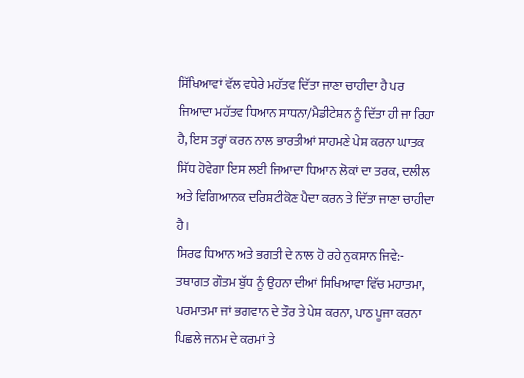ਸਿੱਖਿਆਵਾਂ ਵੱਲ ਵਧੇਰੇ ਮਹੱਤਵ ਦਿੱਤਾ ਜਾਣਾ ਚਾਹੀਦਾ ਹੈ ਪਰ ਜਿਆਦਾ ਮਹੱਤਵ ਧਿਆਨ ਸਾਧਨਾ/ਮੈਡੀਟੇਸ਼ਨ ਨੂੰ ਦਿੱਤਾ ਹੀ ਜਾ ਰਿਹਾ ਹੈ, ਇਸ ਤਰ੍ਹਾਂ ਕਰਨ ਨਾਲ ਭਾਰਤੀਆਂ ਸਾਹਮਣੇ ਪੇਸ਼ ਕਰਨਾ ਘਾਤਕ ਸਿੱਧ ਹੋਵੇਗਾ ਇਸ ਲਈ ਜਿਆਦਾ ਧਿਆਨ ਲੋਕਾਂ ਦਾ ਤਰਕ, ਦਲੀਲ ਅਤੇ ਵਿਗਿਆਨਕ ਦਰਿਸ਼ਟੀਕੋਣ ਪੈਦਾ ਕਰਨ ਤੇ ਦਿੱਤਾ ਜਾਣਾ ਚਾਹੀਦਾ ਹੈ।
ਸਿਰਫ ਧਿਆਨ ਅਤੇ ਭਗਤੀ ਦੇ ਨਾਲ ਹੋ ਰਹੇ ਨੁਕਸਾਨ ਜਿਵੇ:- ਤਥਾਗਤ ਗੌਤਮ ਬੁੱਧ ਨੂੰ ਉਹਨਾ ਦੀਆਂ ਸਿਖਿਆਵਾ ਵਿੱਚ ਮਹਾਤਮਾ, ਪਰਮਾਤਮਾ ਜਾਂ ਭਗਵਾਨ ਦੇ ਤੌਰ ਤੇ ਪੇਸ਼ ਕਰਨਾ, ਪਾਠ ਪੂਜਾ ਕਰਨਾ ਪਿਛਲੇ ਜਨਮ ਦੇ ਕਰਮਾਂ ਤੇ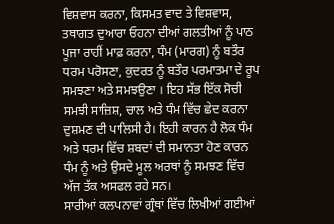ਵਿਸ਼ਵਾਸ ਕਰਨਾ, ਕਿਸਮਤ ਵਾਦ ਤੇ ਵਿਸ਼ਵਾਸ, ਤਥਾਗਤ ਦੁਆਰਾ ਓਹਨਾ ਦੀਆਂ ਗਲਤੀਆਂ ਨੂੰ ਪਾਠ ਪੂਜਾ ਰਾਹੀਂ ਮਾਫ਼ ਕਰਨਾ, ਧੰਮ (ਮਾਰਗ) ਨੂੰ ਬਤੌਰ ਧਰਮ ਪਰੋਸਣਾ, ਕੁਦਰਤ ਨੂੰ ਬਤੌਰ ਪਰਮਾਤਮਾ ਦੇ ਰੂਪ ਸਮਝਣਾ ਅਤੇ ਸਮਝਉਣਾ । ਇਹ ਸੱਭ ਇੱਕ ਸੋਚੀ ਸਮਝੀ ਸਾਜ਼ਿਸ਼, ਚਾਲ ਅਤੇ ਧੰਮ ਵਿੱਚ ਛੇਦ ਕਰਨਾ ਦੁਸ਼ਮਣ ਦੀ ਪਾਲਿਸੀ ਹੈ। ਇਹੀ ਕਾਰਨ ਹੈ ਲੋਕ ਧੰਮ ਅਤੇ ਧਰਮ ਵਿੱਚ ਸ਼ਬਦਾਂ ਦੀ ਸਮਾਨਤਾ ਹੋਣ ਕਾਰਨ ਧੰਮ ਨੂੰ ਅਤੇ ਉਸਦੇ ਮੂਲ ਅਰਥਾਂ ਨੂੰ ਸਮਝਣ ਵਿੱਚ ਅੱਜ ਤੱਕ ਅਸਫਲ ਰਹੇ ਸਨ।
ਸਾਰੀਆਂ ਕਲਪਨਾਵਾਂ ਗ੍ਰੰਥਾਂ ਵਿੱਚ ਲਿਖੀਆਂ ਗਈਆਂ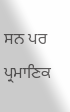ਸਨ ਪਰ ਪ੍ਰਮਾਣਿਕ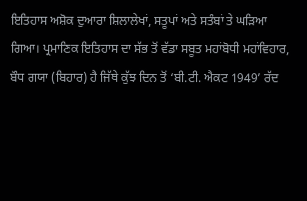ਇਤਿਹਾਸ ਅਸ਼ੋਕ ਦੁਆਰਾ ਸ਼ਿਲਾਲੇਖਾਂ, ਸਤੂਪਾਂ ਅਤੇ ਸਤੰਬਾਂ ਤੇ ਘੜਿਆ ਗਿਆ। ਪ੍ਰਮਾਣਿਕ ਇਤਿਹਾਸ ਦਾ ਸੱਭ ਤੋਂ ਵੱਡਾ ਸਬੂਤ ਮਹਾਂਬੋਧੀ ਮਹਾਂਵਿਹਾਰ, ਬੌਧ ਗਯਾ (ਬਿਹਾਰ) ਹੈ ਜਿੱਥੇ ਕੁੱਝ ਦਿਨ ਤੋਂ ‘ਬੀ.ਟੀ. ਐਕਟ 1949’ ਰੱਦ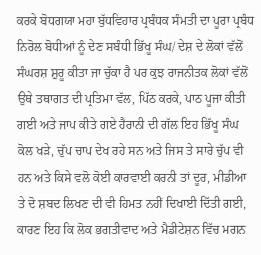ਕਰਕੇ ਬੋਧਗਯਾ ਮਹਾ ਬੁੱਧਵਿਹਾਰ ਪ੍ਰਬੰਧਕ ਸੰਮਤੀ ਦਾ ਪੂਰਾ ਪ੍ਰਬੰਧ ਨਿਰੋਲ ਬੋਧੀਆਂ ਨੂੰ ਦੇਣ ਸਬੰਧੀ ਭਿੱਖੂ ਸੰਘ/ ਦੇਸ਼ ਦੇ ਲੋਕਾਂ ਵੱਲੋਂ ਸੰਘਰਸ਼ ਸ਼ੁਰੂ ਕੀਤਾ ਜਾ ਚੁੱਕਾ ਹੈ ਪਰ ਕੁਝ ਰਾਜਨੀਤਕ ਲੋਕਾਂ ਵੱਲੋਂ ਉਥੇ ਤਥਾਗਤ ਦੀ ਪ੍ਰਤਿਮਾ ਵੱਲ, ਪਿੱਠ ਕਰਕੇ, ਪਾਠ ਪੂਜਾ ਕੀਤੀ ਗਈ ਅਤੇ ਜਾਪ ਕੀਤੇ ਗਏ ਹੈਰਾਨੀ ਦੀ ਗੱਲ ਇਹ ਭਿੱਖੂ ਸੰਘ ਕੋਲ ਖੜੇ, ਚੁੱਪ ਚਾਪ ਦੇਖ ਰਹੇ ਸਨ ਅਤੇ ਜਿਸ ਤੇ ਸਾਰੇ ਚੁੱਪ ਵੀ ਹਨ ਅਤੇ ਕਿਸੇ ਵਲੋ ਕੋਈ ਕਾਰਵਾਈ ਕਰਨੀ ਤਾਂ ਦੂਰ, ਮੀਡੀਆ ਤੇ ਦੋ ਸ਼ਬਦ ਲਿਖਣ ਦੀ ਵੀ ਹਿਮਤ ਨਹੀਂ ਦਿਖਾਈ ਦਿੱਤੀ ਗਈ, ਕਾਰਣ ਇਹ ਕਿ ਲੋਕ ਭਗਤੀਵਾਦ ਅਤੇ ਮੈਡੀਟੇਸ਼ਨ ਵਿੱਚ ਮਗਨ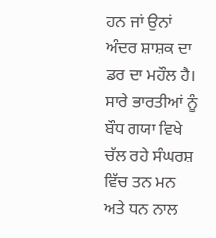ਹਨ ਜਾਂ ਉਨਾਂ ਅੰਦਰ ਸ਼ਾਸ਼ਕ ਦਾ ਡਰ ਦਾ ਮਹੌਲ ਹੈ।
ਸਾਰੇ ਭਾਰਤੀਆਂ ਨੂੰ ਬੌਧ ਗਯਾ ਵਿਖੇ ਚੱਲ ਰਹੇ ਸੰਘਰਸ਼ ਵਿੱਚ ਤਨ ਮਨ ਅਤੇ ਧਨ ਨਾਲ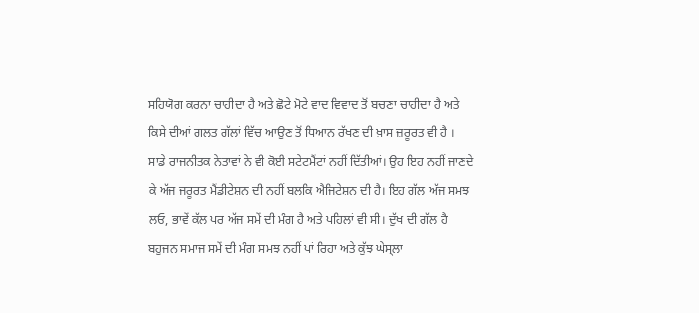ਸਹਿਯੋਗ ਕਰਨਾ ਚਾਹੀਦਾ ਹੈ ਅਤੇ ਛੋਟੇ ਮੋਟੇ ਵਾਦ ਵਿਵਾਦ ਤੋਂ ਬਚਣਾ ਚਾਹੀਦਾ ਹੈ ਅਤੇ ਕਿਸੇ ਦੀਆਂ ਗਲਤ ਗੱਲਾਂ ਵਿੱਚ ਆਉਣ ਤੋਂ ਧਿਆਨ ਰੱਖਣ ਦੀ ਖ਼ਾਸ ਜ਼ਰੂਰਤ ਵੀ ਹੈ ।
ਸਾਡੇ ਰਾਜਨੀਤਕ ਨੇਤਾਵਾਂ ਨੇ ਵੀ ਕੋਈ ਸਟੇਟਮੈਂਟਾਂ ਨਹੀਂ ਦਿੱਤੀਆਂ। ਉਹ ਇਹ ਨਹੀਂ ਜਾਣਦੇ ਕੇ ਅੱਜ ਜਰੂਰਤ ਮੈਂਡੀਟੇਸ਼ਨ ਦੀ ਨਹੀਂ ਬਲਕਿ ਐਜਿਟੇਸ਼ਨ ਦੀ ਹੈ। ਇਹ ਗੱਲ ਅੱਜ ਸਮਝ ਲਓ, ਭਾਵੇਂ ਕੱਲ ਪਰ ਅੱਜ ਸਮੇਂ ਦੀ ਮੰਗ ਹੈ ਅਤੇ ਪਹਿਲਾਂ ਵੀ ਸੀ। ਦੁੱਖ ਦੀ ਗੱਲ ਹੈ ਬਹੁਜਨ ਸਮਾਜ ਸਮੇਂ ਦੀ ਮੰਗ ਸਮਝ ਨਹੀਂ ਪਾਂ ਰਿਹਾ ਅਤੇ ਕੁੱਝ ਘੇਸ੍ਲਾ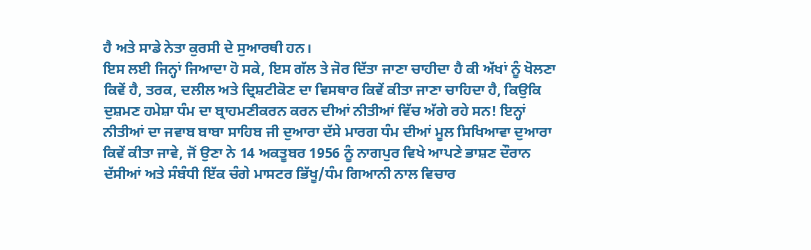ਹੈ ਅਤੇ ਸਾਡੇ ਨੇਤਾ ਕੁਰਸੀ ਦੇ ਸੁਆਰਥੀ ਹਨ।
ਇਸ ਲਈ ਜਿਨ੍ਹਾਂ ਜਿਆਦਾ ਹੋ ਸਕੇ, ਇਸ ਗੱਲ ਤੇ ਜੋਰ ਦਿੱਤਾ ਜਾਣਾ ਚਾਹੀਦਾ ਹੈ ਕੀ ਅੱਖਾਂ ਨੂੰ ਖੋਲਣਾ ਕਿਵੇਂ ਹੈ, ਤਰਕ, ਦਲੀਲ ਅਤੇ ਦ੍ਰਿਸ਼ਟੀਕੋਣ ਦਾ ਵਿਸਥਾਰ ਕਿਵੇਂ ਕੀਤਾ ਜਾਣਾ ਚਾਹਿਦਾ ਹੈ, ਕਿਉਕਿ ਦੁਸ਼ਮਣ ਹਮੇਸ਼ਾ ਧੰਮ ਦਾ ਬ੍ਰਾਹਮਣੀਕਰਨ ਕਰਨ ਦੀਆਂ ਨੀਤੀਆਂ ਵਿੱਚ ਅੱਗੇ ਰਹੇ ਸਨ! ਇਨ੍ਹਾਂ ਨੀਤੀਆਂ ਦਾ ਜਵਾਬ ਬਾਬਾ ਸਾਹਿਬ ਜੀ ਦੁਆਰਾ ਦੱਸੇ ਮਾਰਗ ਧੰਮ ਦੀਆਂ ਮੂਲ ਸਿਖਿਆਵਾ ਦੁਆਰਾ ਕਿਵੇਂ ਕੀਤਾ ਜਾਵੇ, ਜੋਂ ਉਣਾ ਨੇ 14 ਅਕਤੂਬਰ 1956 ਨੂੰ ਨਾਗਪੁਰ ਵਿਖੇ ਆਪਣੇ ਭਾਸ਼ਣ ਦੌਰਾਨ ਦੱਸੀਆਂ ਅਤੇ ਸੰਬੰਧੀ ਇੱਕ ਚੰਗੇ ਮਾਸਟਰ ਭਿੱਖੂ/ਧੰਮ ਗਿਆਨੀ ਨਾਲ ਵਿਚਾਰ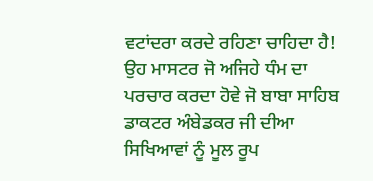ਵਟਾਂਦਰਾ ਕਰਦੇ ਰਹਿਣਾ ਚਾਹਿਦਾ ਹੈ! ਉਹ ਮਾਸਟਰ ਜੋ ਅਜਿਹੇ ਧੰਮ ਦਾ ਪਰਚਾਰ ਕਰਦਾ ਹੋਵੇ ਜੋ ਬਾਬਾ ਸਾਹਿਬ ਡਾਕਟਰ ਅੰਬੇਡਕਰ ਜੀ ਦੀਆ ਸਿਖਿਆਵਾਂ ਨੂੰ ਮੂਲ ਰੂਪ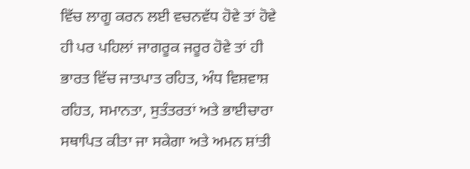ਵਿੱਚ ਲਾਗੂ ਕਰਨ ਲਈ ਵਚਨਵੱਧ ਹੋਵੇ ਤਾਂ ਹੋਵੇ ਹੀ ਪਰ ਪਹਿਲਾਂ ਜਾਗਰੂਕ ਜਰੂਰ ਹੋਵੇ ਤਾਂ ਹੀ ਭਾਰਤ ਵਿੱਚ ਜਾਤਪਾਤ ਰਹਿਤ, ਅੰਧ ਵਿਸ਼ਵਾਸ਼ ਰਹਿਤ, ਸਮਾਨਤਾ, ਸੁਤੰਤਰਤਾਂ ਅਤੇ ਭਾਈਚਾਰਾ ਸਥਾਪਿਤ ਕੀਤਾ ਜਾ ਸਕੇਗਾ ਅਤੇ ਅਮਨ ਸ਼ਾਂਤੀ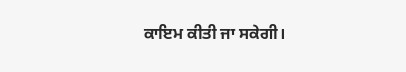ਕਾਇਮ ਕੀਤੀ ਜਾ ਸਕੇਗੀ।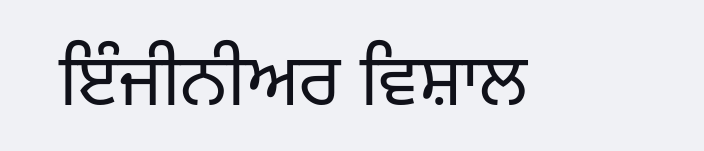ਇੰਜੀਨੀਅਰ ਵਿਸ਼ਾਲ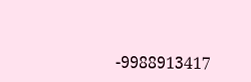-9988913417